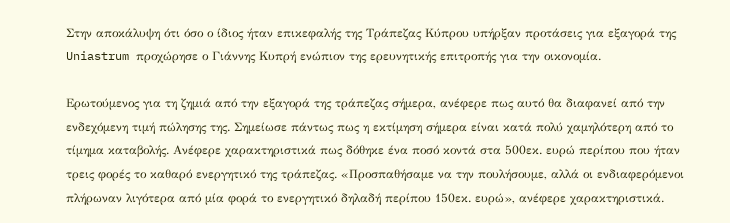Στην αποκάλυψη ότι όσο ο ίδιος ήταν επικεφαλής της Τράπεζας Κύπρου υπήρξαν προτάσεις για εξαγορά της Uniastrum προχώρησε ο Γιάννης Κυπρή ενώπιον της ερευνητικής επιτροπής για την οικονομία.

Ερωτούμενος για τη ζημιά από την εξαγορά της τράπεζας σήμερα, ανέφερε πως αυτό θα διαφανεί από την ενδεχόμενη τιμή πώλησης της. Σημείωσε πάντως πως η εκτίμηση σήμερα είναι κατά πολύ χαμηλότερη από το τίμημα καταβολής. Ανέφερε χαρακτηριστικά πως δόθηκε ένα ποσό κοντά στα 500εκ. ευρώ περίπου που ήταν τρεις φορές το καθαρό ενεργητικό της τράπεζας. «Προσπαθήσαμε να την πουλήσουμε, αλλά οι ενδιαφερόμενοι πλήρωναν λιγότερα από μία φορά το ενεργητικό δηλαδή περίπου 150εκ. ευρώ», ανέφερε χαρακτηριστικά.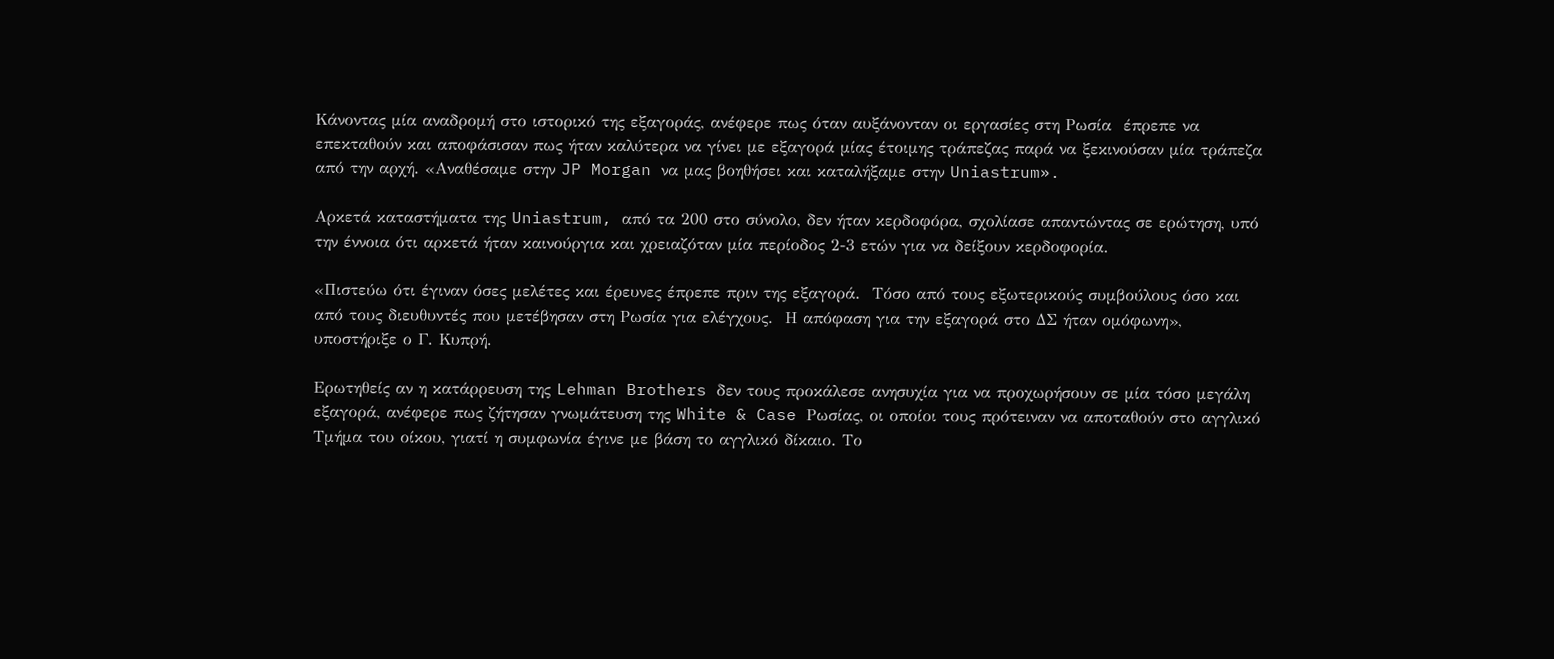Κάνοντας μία αναδρομή στο ιστορικό της εξαγοράς, ανέφερε πως όταν αυξάνονταν οι εργασίες στη Ρωσία  έπρεπε να επεκταθούν και αποφάσισαν πως ήταν καλύτερα να γίνει με εξαγορά μίας έτοιμης τράπεζας παρά να ξεκινούσαν μία τράπεζα από την αρχή. «Αναθέσαμε στην JP Morgan να μας βοηθήσει και καταλήξαμε στην Uniastrum».

Αρκετά καταστήματα της Uniastrum, από τα 200 στο σύνολο, δεν ήταν κερδοφόρα, σχολίασε απαντώντας σε ερώτηση, υπό την έννοια ότι αρκετά ήταν καινούργια και χρειαζόταν μία περίοδος 2-3 ετών για να δείξουν κερδοφορία.

«Πιστεύω ότι έγιναν όσες μελέτες και έρευνες έπρεπε πριν της εξαγορά.  Τόσο από τους εξωτερικούς συμβούλους όσο και από τους διευθυντές που μετέβησαν στη Ρωσία για ελέγχους.  Η απόφαση για την εξαγορά στο ΔΣ ήταν ομόφωνη», υποστήριξε ο Γ. Κυπρή.

Ερωτηθείς αν η κατάρρευση της Lehman Brothers δεν τους προκάλεσε ανησυχία για να προχωρήσουν σε μία τόσο μεγάλη εξαγορά, ανέφερε πως ζήτησαν γνωμάτευση της White & Case Ρωσίας, οι οποίοι τους πρότειναν να αποταθούν στο αγγλικό Τμήμα του οίκου, γιατί η συμφωνία έγινε με βάση το αγγλικό δίκαιο. Το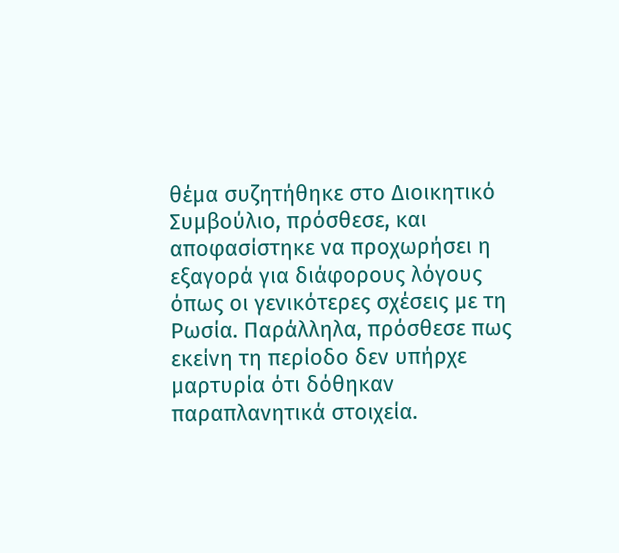θέμα συζητήθηκε στο Διοικητικό Συμβούλιο, πρόσθεσε, και αποφασίστηκε να προχωρήσει η εξαγορά για διάφορους λόγους όπως οι γενικότερες σχέσεις με τη Ρωσία. Παράλληλα, πρόσθεσε πως εκείνη τη περίοδο δεν υπήρχε μαρτυρία ότι δόθηκαν παραπλανητικά στοιχεία.